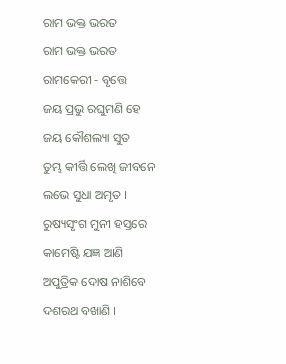ରାମ ଭକ୍ତ ଭରତ
ରାମ ଭକ୍ତ ଭରତ
ରାମକେରୀ - ବୃତ୍ତେ
ଜୟ ପ୍ରଭୁ ରଘୁମଣି ହେ
ଜୟ କୌଶଲ୍ୟା ସୁତ
ତୁମ୍ଭ କୀର୍ତ୍ତି ଲେଖି ଜୀବନେ
ଲଭେ ସୁଧା ଅମୃତ ।
ରୁଷ୍ୟସୃଂଗ ମୁନୀ ହସ୍ତରେ
କାମେଷ୍ଟି ଯଜ୍ଞ ଆଣି
ଅପୁତ୍ରିକ ଦୋଷ ନାଶିବେ
ଦଶରଥ ବଖାଣି ।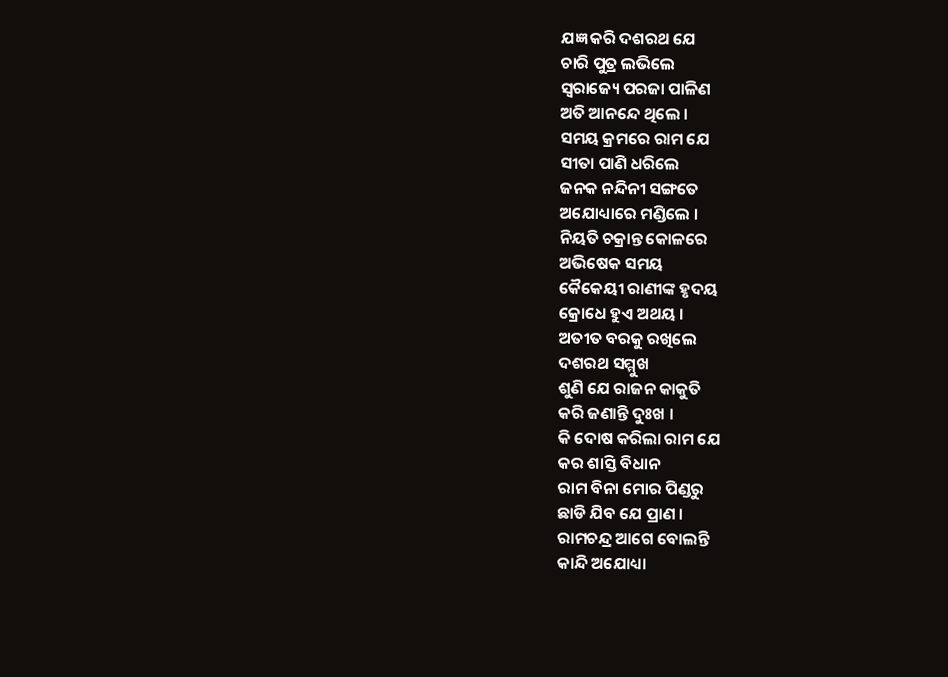ଯଜ୍ଞ କରି ଦଶରଥ ଯେ
ଚାରି ପୁତ୍ର ଲଭିଲେ
ସ୍ବରାଜ୍ୟେ ପରଜା ପାଳିଣ
ଅତି ଆନନ୍ଦେ ଥିଲେ ।
ସମୟ କ୍ରମରେ ରାମ ଯେ
ସୀତା ପାଣି ଧରିଲେ
ଜନକ ନନ୍ଦିନୀ ସଙ୍ଗତେ
ଅଯୋଧ୍ୟାରେ ମଣ୍ଡିଲେ ।
ନିୟତି ଚକ୍ରାନ୍ତ କୋଳରେ
ଅଭିଷେକ ସମୟ
କୈକେୟୀ ରାଣୀଙ୍କ ହୃଦୟ
କ୍ରୋଧେ ହୁଏ ଅଥୟ ।
ଅତୀତ ବରକୁ ରଖିଲେ
ଦଶରଥ ସମ୍ମୁଖ
ଶୁଣି ଯେ ରାଜନ କାକୁତି
କରି ଜଣାନ୍ତି ଦୁଃଖ ।
କି ଦୋଷ କରିଲା ରାମ ଯେ
କର ଶାସ୍ତି ବିଧାନ
ରାମ ବିନା ମୋର ପିଣ୍ଡରୁ
ଛାଡି ଯିବ ଯେ ପ୍ରାଣ ।
ରାମଚନ୍ଦ୍ର ଆଗେ ବୋଲନ୍ତି
କାନ୍ଦି ଅଯୋଧ୍ୟା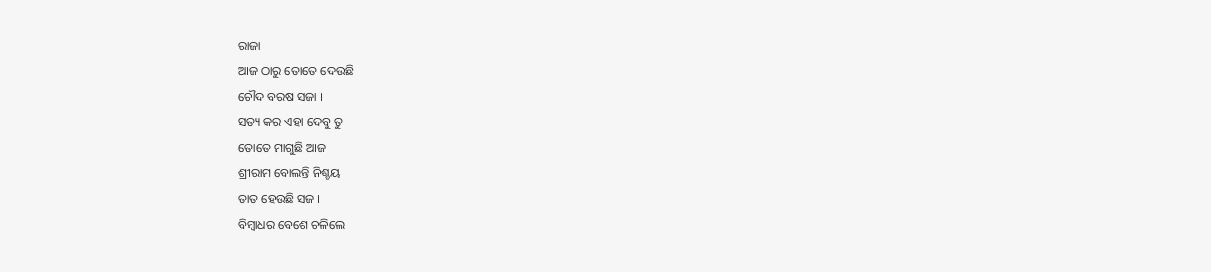ରାଜା
ଆଜ ଠାରୁ ତୋତେ ଦେଉଛି
ଚୌଦ ବରଷ ସଜା ।
ସତ୍ୟ କର ଏହା ଦେବୁ ତୁ
ତୋତେ ମାଗୁଛି ଆଜ
ଶ୍ରୀରାମ ବୋଲନ୍ତି ନିଶ୍ଚୟ
ତାତ ହେଉଛି ସଜ ।
ବିମ୍ବାଧର ବେଶେ ଚଳିଲେ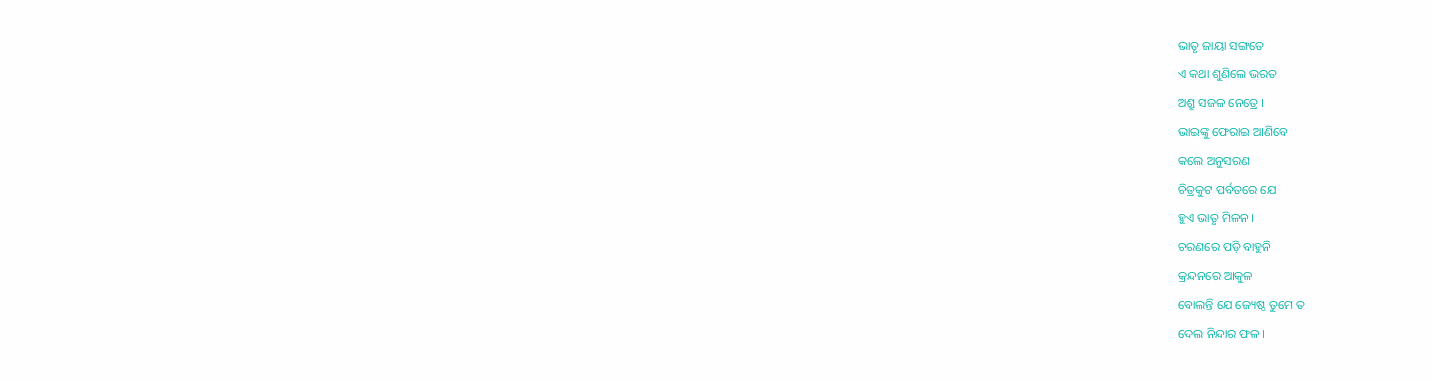ଭାତୃ ଜାୟା ସଙ୍ଗତେ
ଏ କଥା ଶୁଣିଲେ ଭରତ
ଅଶ୍ରୁ ସଜଳ ନେତ୍ରେ ।
ଭାଇଙ୍କୁ ଫେରାଇ ଆଣିବେ
କଲେ ଅନୁସରଣ
ଚିତ୍ରକୁଟ ପର୍ବତରେ ଯେ
ହୁଏ ଭାତୃ ମିଳନ ।
ଚରଣରେ ପଡ଼ି ବାହୁନି
କ୍ରନ୍ଦନରେ ଆକୁଳ
ବୋଲନ୍ତି ଯେ ଜ୍ୟେଷ୍ଠ ତୁମେ ତ
ଦେଲ ନିନ୍ଦାର ଫଳ ।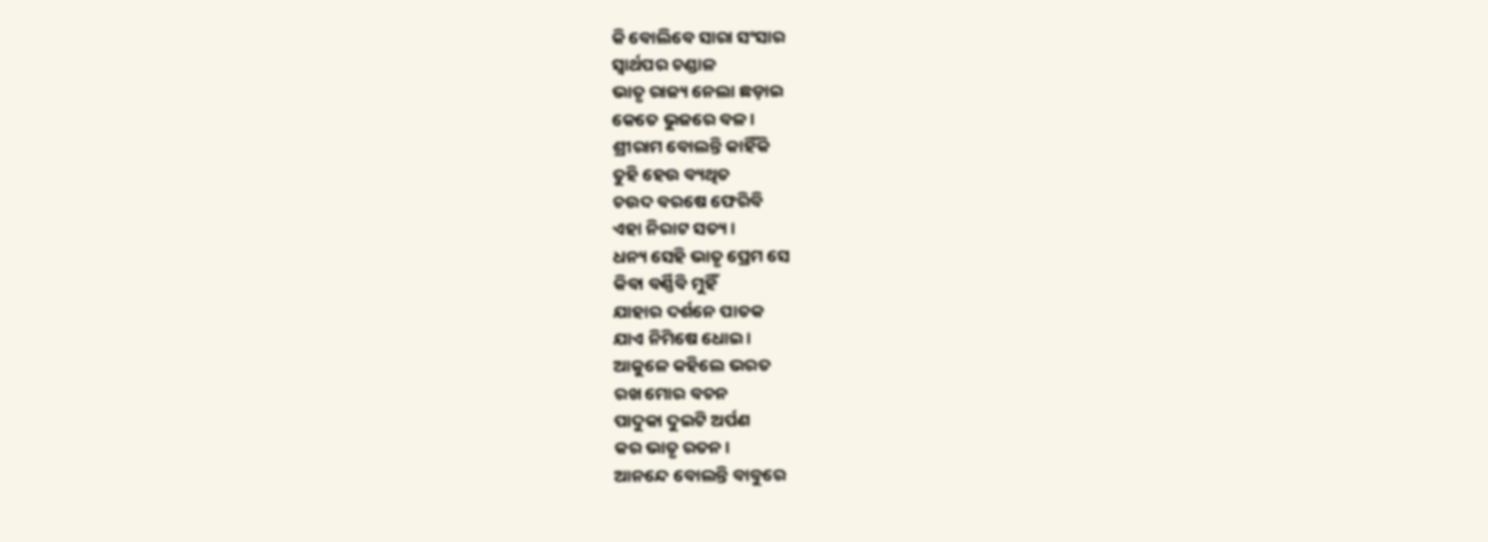କି ବୋଲିବେ ସାରା ସଂସାର
ସ୍ଵାର୍ଥପର ଚଣ୍ଡାଳ
ଭାତୃ ରାଜ୍ୟ ନେଲା ଛଡ଼ାଇ
କେତେ ଭୁଜରେ ବଳ ।
ଶ୍ରୀରାମ ବୋଲନ୍ତି କାହିଁକି
ତୁହି ହେଉ ବ୍ୟଥିତ
ଚଉଦ ବରଷେ ଫେରିବି
ଏହା ନିରାଟ ସତ୍ୟ ।
ଧନ୍ୟ ସେହି ଭାତୃ ପ୍ରେମ ସେ
କିବା ବର୍ଣ୍ଣିବି ମୁହିଁ
ଯାହାର ଦର୍ଶନେ ପାତକ
ଯାଏ ନିମିଷେ ଧୋଇ ।
ଆକୁଳେ କହିଲେ ଭରତ
ରଖ ମୋର ବଚନ
ପାଦୁକା ଦୁଇଟି ଅର୍ପଣ
କର ଭାତୃ ରତନ ।
ଆନନ୍ଦେ ବୋଲନ୍ତି ବାବୁରେ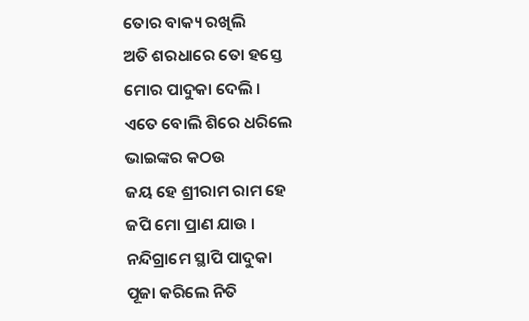ତୋର ବାକ୍ୟ ରଖିଲି
ଅତି ଶରଧାରେ ତୋ ହସ୍ତେ
ମୋର ପାଦୁକା ଦେଲି ।
ଏତେ ବୋଲି ଶିରେ ଧରିଲେ
ଭାଇଙ୍କର କଠଉ
ଜୟ ହେ ଶ୍ରୀରାମ ରାମ ହେ
ଜପି ମୋ ପ୍ରାଣ ଯାଉ ।
ନନ୍ଦିଗ୍ରାମେ ସ୍ଥାପି ପାଦୁକା
ପୂଜା କରିଲେ ନିତି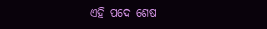ଏହି ପଦେ ଶେଷ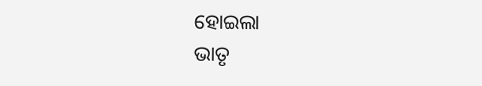ହୋଇଲା
ଭାତୃ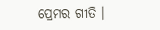ପ୍ରେମର ଗୀତି ।